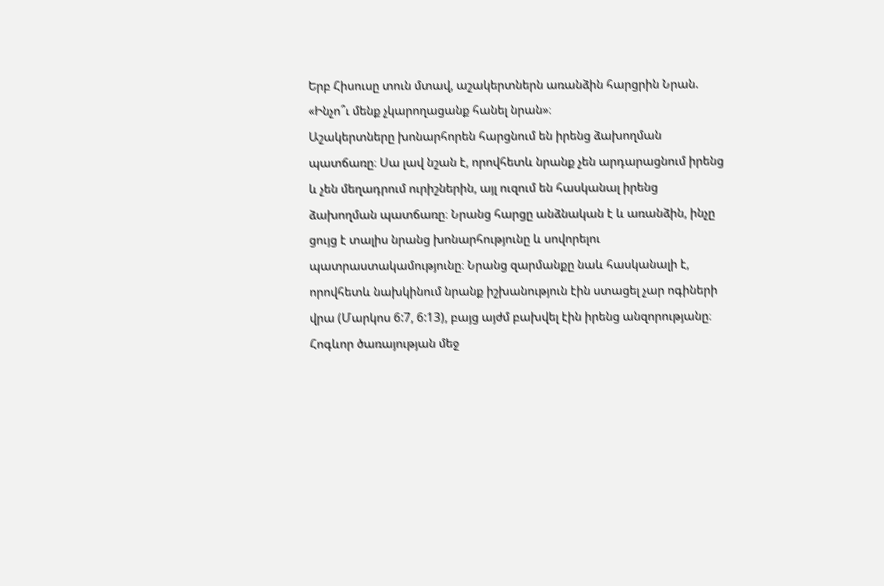Երբ Հիսուսը տուն մտավ, աշակերտներն առանձին հարցրին Նրան. «Ինչո՞ւ մենք չկարողացանք հանել նրան»։
Աշակերտները խոնարհորեն հարցնում են իրենց ձախողման պատճառը։ Սա լավ նշան է, որովհետև նրանք չեն արդարացնում իրենց և չեն մեղադրում ուրիշներին, այլ ուզում են հասկանալ իրենց ձախողման պատճառը։ Նրանց հարցը անձնական է և առանձին, ինչը ցույց է տալիս նրանց խոնարհությունը և սովորելու պատրաստակամությունը։ Նրանց զարմանքը նաև հասկանալի է, որովհետև նախկինում նրանք իշխանություն էին ստացել չար ոգիների վրա (Մարկոս 6:7, 6:13), բայց այժմ բախվել էին իրենց անզորությանը։ Հոգևոր ծառայության մեջ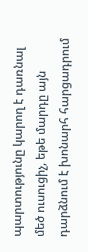պարտությունը կարող է դառնալ մեծ ուսուցիչ, եթե մարդը այն դարձնում է խոնարհ հարցադրում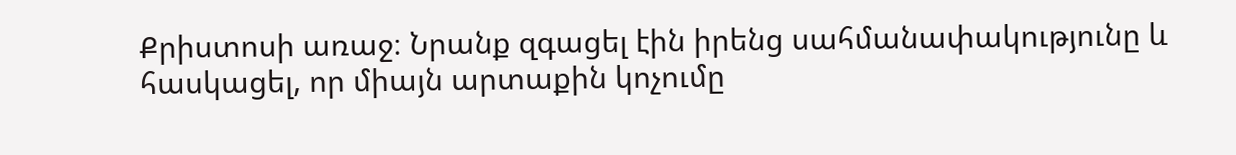Քրիստոսի առաջ։ Նրանք զգացել էին իրենց սահմանափակությունը և հասկացել, որ միայն արտաքին կոչումը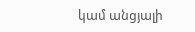կամ անցյալի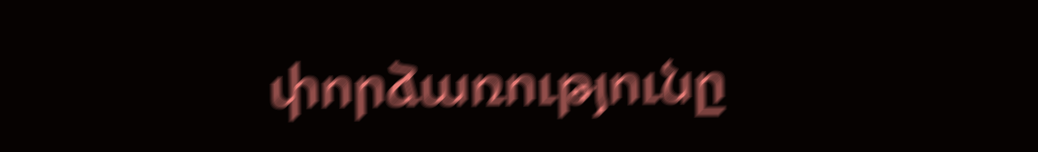փորձառությունը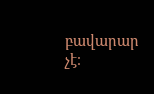բավարար չէ։